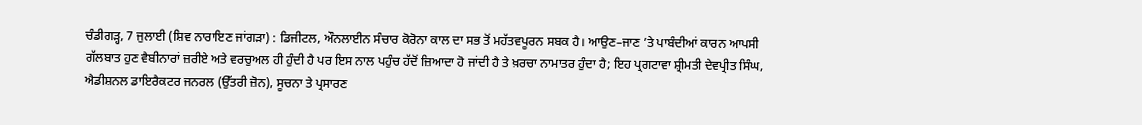ਚੰਡੀਗੜ੍ਹ, 7 ਜੁਲਾਈ (ਸ਼ਿਵ ਨਾਰਾਇਣ ਜਾਂਗੜਾ) : ਡਿਜੀਟਲ, ਔਨਲਾਈਨ ਸੰਚਾਰ ਕੋਰੋਨਾ ਕਾਲ ਦਾ ਸਭ ਤੋਂ ਮਹੱਤਵਪੂਰਨ ਸਬਕ ਹੈ। ਆਉਣ–ਜਾਣ ’ਤੇ ਪਾਬੰਦੀਆਂ ਕਾਰਨ ਆਪਸੀ ਗੱਲਬਾਤ ਹੁਣ ਵੈਬੀਨਾਰਾਂ ਜ਼ਰੀਏ ਅਤੇ ਵਰਚੁਅਲ ਹੀ ਹੁੰਦੀ ਹੈ ਪਰ ਇਸ ਨਾਲ ਪਹੁੰਚ ਹੱਦੋਂ ਜ਼ਿਆਦਾ ਹੋ ਜਾਂਦੀ ਹੈ ਤੇ ਖ਼ਰਚਾ ਨਾਮਾਤਰ ਹੁੰਦਾ ਹੈ; ਇਹ ਪ੍ਰਗਟਾਵਾ ਸ਼੍ਰੀਮਤੀ ਦੇਵਪ੍ਰੀਤ ਸਿੰਘ, ਐਡੀਸ਼ਨਲ ਡਾਇਰੈਕਟਰ ਜਨਰਲ (ਉੱਤਰੀ ਜ਼ੋਨ), ਸੂਚਨਾ ਤੇ ਪ੍ਰਸਾਰਣ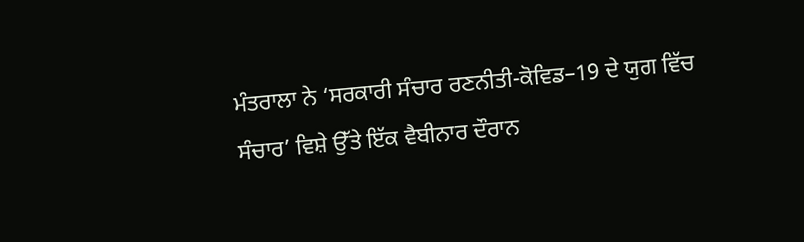ਮੰਤਰਾਲਾ ਨੇ ‘ਸਰਕਾਰੀ ਸੰਚਾਰ ਰਣਨੀਤੀ-ਕੋਵਿਡ–19 ਦੇ ਯੁਗ ਵਿੱਚ ਸੰਚਾਰ’ ਵਿਸ਼ੇ ਉੱਤੇ ਇੱਕ ਵੈਬੀਨਾਰ ਦੌਰਾਨ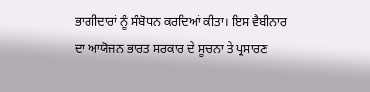ਭਾਗੀਦਾਰਾਂ ਨੂੰ ਸੰਬੋਧਨ ਕਰਦਿਆਂ ਕੀਤਾ। ਇਸ ਵੈਬੀਨਾਰ ਦਾ ਆਯੋਜਨ ਭਾਰਤ ਸਰਕਾਰ ਦੇ ਸੂਚਨਾ ਤੇ ਪ੍ਰਸਾਰਣ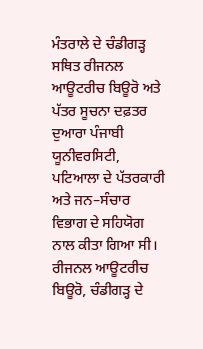ਮੰਤਰਾਲੇ ਦੇ ਚੰਡੀਗੜ੍ਹ ਸਥਿਤ ਰੀਜਨਲ ਆਊਟਰੀਚ ਬਿਊਰੋ ਅਤੇ ਪੱਤਰ ਸੂਚਨਾ ਦਫ਼ਤਰ ਦੁਆਰਾ ਪੰਜਾਬੀ ਯੂਨੀਵਰਸਿਟੀ, ਪਟਿਆਲਾ ਦੇ ਪੱਤਰਕਾਰੀ ਅਤੇ ਜਨ–ਸੰਚਾਰ ਵਿਭਾਗ ਦੇ ਸਹਿਯੋਗ ਨਾਲ ਕੀਤਾ ਗਿਆ ਸੀ।
ਰੀਜਨਲ ਆਊਟਰੀਚ ਬਿਊਰੋ, ਚੰਡੀਗੜ੍ਹ ਦੇ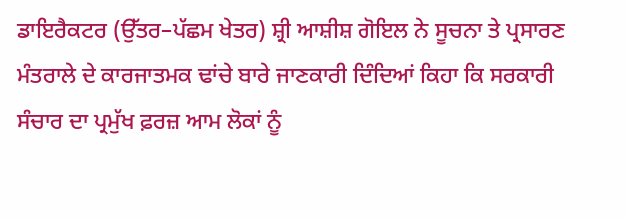ਡਾਇਰੈਕਟਰ (ਉੱਤਰ–ਪੱਛਮ ਖੇਤਰ) ਸ਼੍ਰੀ ਆਸ਼ੀਸ਼ ਗੋਇਲ ਨੇ ਸੂਚਨਾ ਤੇ ਪ੍ਰਸਾਰਣ ਮੰਤਰਾਲੇ ਦੇ ਕਾਰਜਾਤਮਕ ਢਾਂਚੇ ਬਾਰੇ ਜਾਣਕਾਰੀ ਦਿੰਦਿਆਂ ਕਿਹਾ ਕਿ ਸਰਕਾਰੀ ਸੰਚਾਰ ਦਾ ਪ੍ਰਮੁੱਖ ਫ਼ਰਜ਼ ਆਮ ਲੋਕਾਂ ਨੂੰ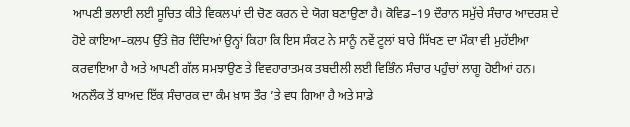ਆਪਣੀ ਭਲਾਈ ਲਈ ਸੂਚਿਤ ਕੀਤੇ ਵਿਕਲਪਾਂ ਦੀ ਚੋਣ ਕਰਨ ਦੇ ਯੋਗ ਬਣਾਉਣਾ ਹੈ। ਕੋਵਿਡ–19 ਦੌਰਾਨ ਸਮੁੱਚੇ ਸੰਚਾਰ ਆਦਰਸ਼ ਦੇ ਹੋਏ ਕਾਇਆ–ਕਲਪ ਉੱਤੇ ਜ਼ੋਰ ਦਿੰਦਿਆਂ ਉਨ੍ਹਾਂ ਕਿਹਾ ਕਿ ਇਸ ਸੰਕਟ ਨੇ ਸਾਨੂੰ ਨਵੇਂ ਟੂਲਾਂ ਬਾਰੇ ਸਿੱਖਣ ਦਾ ਮੌਕਾ ਵੀ ਮੁਹੱਈਆ ਕਰਵਾਇਆ ਹੈ ਅਤੇ ਆਪਣੀ ਗੱਲ ਸਮਝਾਉਣ ਤੇ ਵਿਵਹਾਰਾਤਮਕ ਤਬਦੀਲੀ ਲਈ ਵਿਭਿੰਨ ਸੰਚਾਰ ਪਹੁੰਚਾਂ ਲਾਗੂ ਹੋਈਆਂ ਹਨ। ਅਨਲੌਕ ਤੋਂ ਬਾਅਦ ਇੱਕ ਸੰਚਾਰਕ ਦਾ ਕੰਮ ਖ਼ਾਸ ਤੌਰ ’ਤੇ ਵਧ ਗਿਆ ਹੈ ਅਤੇ ਸਾਡੇ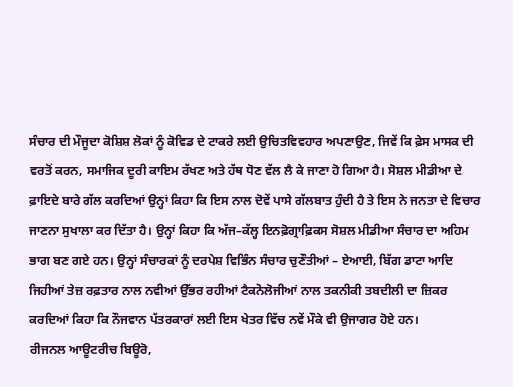ਸੰਚਾਰ ਦੀ ਮੌਜੂਦਾ ਕੋਸ਼ਿਸ਼ ਲੋਕਾਂ ਨੂੰ ਕੋਵਿਡ ਦੇ ਟਾਕਰੇ ਲਈ ਉਚਿਤਵਿਵਹਾਰ ਅਪਣਾਉਣ, ਜਿਵੇਂ ਕਿ ਫ਼ੇਸ ਮਾਸਕ ਦੀ ਵਰਤੋਂ ਕਰਨ, ਸਮਾਜਿਕ ਦੂਰੀ ਕਾਇਮ ਰੱਖਣ ਅਤੇ ਹੱਥ ਧੋਣ ਵੱਲ ਲੈ ਕੇ ਜਾਣਾ ਹੋ ਗਿਆ ਹੈ। ਸੋਸ਼ਲ ਮੀਡੀਆ ਦੇ ਫ਼ਾਇਦੇ ਬਾਰੇ ਗੱਲ ਕਰਦਿਆਂ ਉਨ੍ਹਾਂ ਕਿਹਾ ਕਿ ਇਸ ਨਾਲ ਦੋਵੇਂ ਪਾਸੇ ਗੱਲਬਾਤ ਹੁੰਦੀ ਹੈ ਤੇ ਇਸ ਨੇ ਜਨਤਾ ਦੇ ਵਿਚਾਰ ਜਾਣਨਾ ਸੁਖਾਲਾ ਕਰ ਦਿੱਤਾ ਹੈ। ਉਨ੍ਹਾਂ ਕਿਹਾ ਕਿ ਅੱਜ–ਕੱਲ੍ਹ ਇਨਫ਼ੋਗ੍ਰਾਫ਼ਿਕਸ ਸੋਸ਼ਲ ਮੀਡੀਆ ਸੰਚਾਰ ਦਾ ਅਹਿਮ ਭਾਗ ਬਣ ਗਏ ਹਨ। ਉਨ੍ਹਾਂ ਸੰਚਾਰਕਾਂ ਨੂੰ ਦਰਪੇਸ਼ ਵਿਭਿੰਨ ਸੰਚਾਰ ਚੁਣੌਤੀਆਂ – ਏਆਈ, ਬਿੱਗ ਡਾਟਾ ਆਦਿ ਜਿਹੀਆਂ ਤੇਜ਼ ਰਫ਼ਤਾਰ ਨਾਲ ਨਵੀਆਂ ਉੱਭਰ ਰਹੀਆਂ ਟੈਕਨੋਲੋਜੀਆਂ ਨਾਲ ਤਕਨੀਕੀ ਤਬਦੀਲੀ ਦਾ ਜ਼ਿਕਰ ਕਰਦਿਆਂ ਕਿਹਾ ਕਿ ਨੌਜਵਾਨ ਪੱਤਰਕਾਰਾਂ ਲਈ ਇਸ ਖੇਤਰ ਵਿੱਚ ਨਵੇਂ ਮੌਕੇ ਵੀ ਉਜਾਗਰ ਹੋਏ ਹਨ।
ਰੀਜਨਲ ਆਊਟਰੀਚ ਬਿਊਰੋ,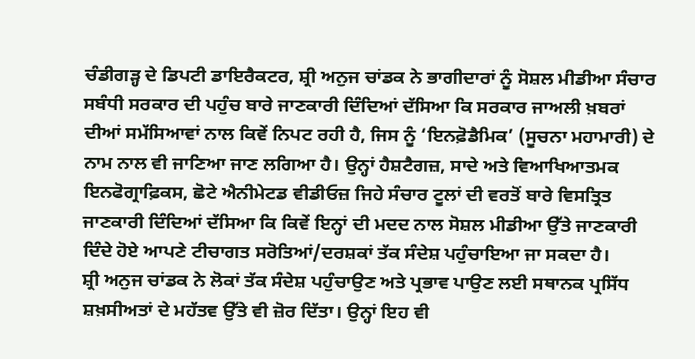ਚੰਡੀਗੜ੍ਹ ਦੇ ਡਿਪਟੀ ਡਾਇਰੈਕਟਰ, ਸ਼੍ਰੀ ਅਨੁਜ ਚਾਂਡਕ ਨੇ ਭਾਗੀਦਾਰਾਂ ਨੂੰ ਸੋਸ਼ਲ ਮੀਡੀਆ ਸੰਚਾਰ ਸਬੰਧੀ ਸਰਕਾਰ ਦੀ ਪਹੁੰਚ ਬਾਰੇ ਜਾਣਕਾਰੀ ਦਿੰਦਿਆਂ ਦੱਸਿਆ ਕਿ ਸਰਕਾਰ ਜਾਅਲੀ ਖ਼ਬਰਾਂ ਦੀਆਂ ਸਮੱਸਿਆਵਾਂ ਨਾਲ ਕਿਵੇਂ ਨਿਪਟ ਰਹੀ ਹੈ, ਜਿਸ ਨੂੰ ‘ਇਨਫ਼ੋਡੈਮਿਕ’ (ਸੂਚਨਾ ਮਹਾਮਾਰੀ) ਦੇ ਨਾਮ ਨਾਲ ਵੀ ਜਾਣਿਆ ਜਾਣ ਲਗਿਆ ਹੈ। ਉਨ੍ਹਾਂ ਹੈਸ਼ਟੈਗਜ਼, ਸਾਦੇ ਅਤੇ ਵਿਆਖਿਆਤਮਕ ਇਨਫੋਗ੍ਰਾਫ਼ਿਕਸ, ਛੋਟੇ ਐਨੀਮੇਟਡ ਵੀਡੀਓਜ਼ ਜਿਹੇ ਸੰਚਾਰ ਟੂਲਾਂ ਦੀ ਵਰਤੋਂ ਬਾਰੇ ਵਿਸਤ੍ਰਿਤ ਜਾਣਕਾਰੀ ਦਿੰਦਿਆਂ ਦੱਸਿਆ ਕਿ ਕਿਵੇਂ ਇਨ੍ਹਾਂ ਦੀ ਮਦਦ ਨਾਲ ਸੋਸ਼ਲ ਮੀਡੀਆ ਉੱਤੇ ਜਾਣਕਾਰੀ ਦਿੰਦੇ ਹੋਏ ਆਪਣੇ ਟੀਚਾਗਤ ਸਰੋਤਿਆਂ/ਦਰਸ਼ਕਾਂ ਤੱਕ ਸੰਦੇਸ਼ ਪਹੁੰਚਾਇਆ ਜਾ ਸਕਦਾ ਹੈ।
ਸ਼੍ਰੀ ਅਨੁਜ ਚਾਂਡਕ ਨੇ ਲੋਕਾਂ ਤੱਕ ਸੰਦੇਸ਼ ਪਹੁੰਚਾਉਣ ਅਤੇ ਪ੍ਰਭਾਵ ਪਾਉਣ ਲਈ ਸਥਾਨਕ ਪ੍ਰਸਿੱਧ ਸ਼ਖ਼ਸੀਅਤਾਂ ਦੇ ਮਹੱਤਵ ਉੱਤੇ ਵੀ ਜ਼ੋਰ ਦਿੱਤਾ। ਉਨ੍ਹਾਂ ਇਹ ਵੀ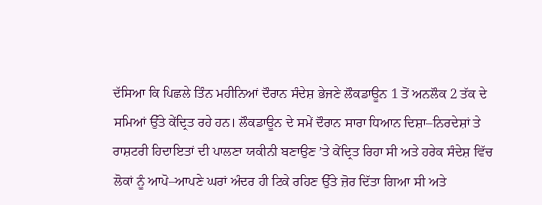ਦੱਸਿਆ ਕਿ ਪਿਛਲੇ ਤਿੰਨ ਮਹੀਨਿਆਂ ਦੌਰਾਨ ਸੰਦੇਸ਼ ਭੇਜਣੇ ਲੌਕਡਾਊਨ 1 ਤੋਂ ਅਨਲੌਕ 2 ਤੱਕ ਦੇ ਸਮਿਆਂ ਉੱਤੇ ਕੇਂਦ੍ਰਿਤ ਰਹੇ ਹਨ। ਲੌਕਡਾਊਨ ਦੇ ਸਮੇਂ ਦੌਰਾਨ ਸਾਰਾ ਧਿਆਨ ਦਿਸ਼ਾ–ਨਿਰਦੇਸ਼ਾਂ ਤੇ ਰਾਸ਼ਟਰੀ ਹਿਦਾਇਤਾਂ ਦੀ ਪਾਲਣਾ ਯਕੀਨੀ ਬਣਾਉਣ ’ਤੇ ਕੇਂਦ੍ਰਿਤ ਰਿਹਾ ਸੀ ਅਤੇ ਹਰੇਕ ਸੰਦੇਸ਼ ਵਿੱਚ ਲੋਕਾਂ ਨੂੰ ਆਪੋ–ਆਪਣੇ ਘਰਾਂ ਅੰਦਰ ਹੀ ਟਿਕੇ ਰਹਿਣ ਉੱਤੇ ਜ਼ੋਰ ਦਿੱਤਾ ਗਿਆ ਸੀ ਅਤੇ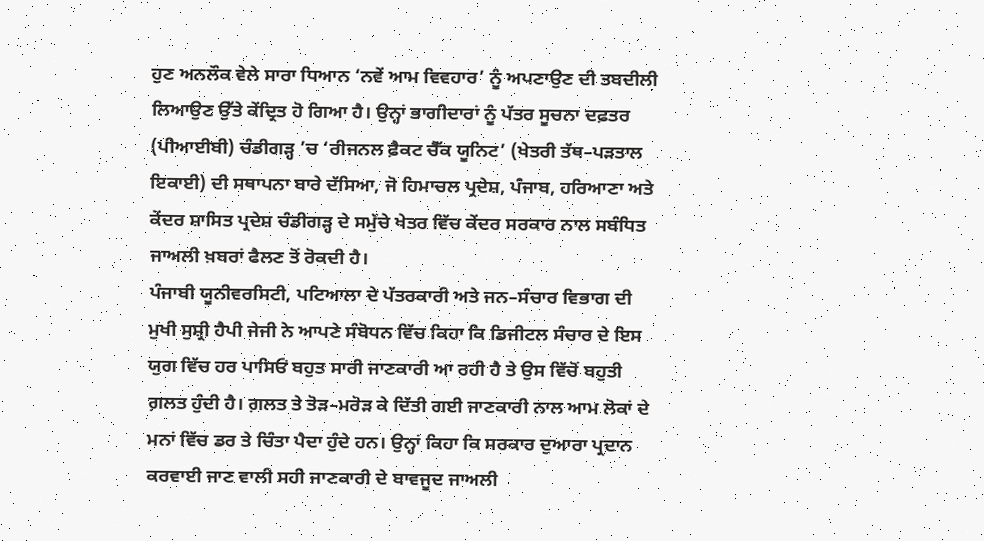ਹੁਣ ਅਨਲੌਕ ਵੇਲੇ ਸਾਰਾ ਧਿਆਨ ‘ਨਵੇਂ ਆਮ ਵਿਵਹਾਰ’ ਨੂੰ ਅਪਣਾਉਣ ਦੀ ਤਬਦੀਲੀ ਲਿਆਉਣ ਉੱਤੇ ਕੇਂਦ੍ਰਿਤ ਹੋ ਗਿਆ ਹੈ। ਉਨ੍ਹਾਂ ਭਾਗੀਦਾਰਾਂ ਨੂੰ ਪੱਤਰ ਸੂਚਨਾ ਦਫ਼ਤਰ (ਪੀਆਈਬੀ) ਚੰਡੀਗੜ੍ਹ ’ਚ ‘ਰੀਜਨਲ ਫ਼ੈਕਟ ਚੈੱਕ ਯੂਨਿਟ’ (ਖੇਤਰੀ ਤੱਥ–ਪੜਤਾਲ ਇਕਾਈ) ਦੀ ਸਥਾਪਨਾ ਬਾਰੇ ਦੱਸਿਆ, ਜੋ ਹਿਮਾਚਲ ਪ੍ਰਦੇਸ਼, ਪੰਜਾਬ, ਹਰਿਆਣਾ ਅਤੇ ਕੇਂਦਰ ਸ਼ਾਸਿਤ ਪ੍ਰਦੇਸ਼ ਚੰਡੀਗੜ੍ਹ ਦੇ ਸਮੁੱਚੇ ਖੇਤਰ ਵਿੱਚ ਕੇਂਦਰ ਸਰਕਾਰ ਨਾਲ ਸਬੰਧਿਤ ਜਾਅਲੀ ਖ਼ਬਰਾਂ ਫੈਲਣ ਤੋਂ ਰੋਕਦੀ ਹੈ।
ਪੰਜਾਬੀ ਯੂਨੀਵਰਸਿਟੀ, ਪਟਿਆਲਾ ਦੇ ਪੱਤਰਕਾਰੀ ਅਤੇ ਜਨ–ਸੰਚਾਰ ਵਿਭਾਗ ਦੀ ਮੁਖੀ ਸੁਸ਼੍ਰੀ ਹੈਪੀ ਜੇਜੀ ਨੇ ਆਪਣੇ ਸੰਬੋਧਨ ਵਿੱਚ ਕਿਹਾ ਕਿ ਡਿਜੀਟਲ ਸੰਚਾਰ ਦੇ ਇਸ ਯੁਗ ਵਿੱਚ ਹਰ ਪਾਸਿਓਂ ਬਹੁਤ ਸਾਰੀ ਜਾਣਕਾਰੀ ਆ ਰਹੀ ਹੈ ਤੇ ਉਸ ਵਿੱਚੋਂ ਬਹੁਤੀ ਗ਼ਲਤ ਹੁੰਦੀ ਹੈ। ਗ਼ਲਤ ਤੇ ਤੋੜ–ਮਰੋੜ ਕੇ ਦਿੱਤੀ ਗਈ ਜਾਣਕਾਰੀ ਨਾਲ ਆਮ ਲੋਕਾਂ ਦੇ ਮਨਾਂ ਵਿੱਚ ਡਰ ਤੇ ਚਿੰਤਾ ਪੈਦਾ ਹੁੰਦੇ ਹਨ। ਉਨ੍ਹਾਂ ਕਿਹਾ ਕਿ ਸਰਕਾਰ ਦੁਆਰਾ ਪ੍ਰਦਾਨ ਕਰਵਾਈ ਜਾਣ ਵਾਲੀ ਸਹੀ ਜਾਣਕਾਰੀ ਦੇ ਬਾਵਜੂਦ ਜਾਅਲੀ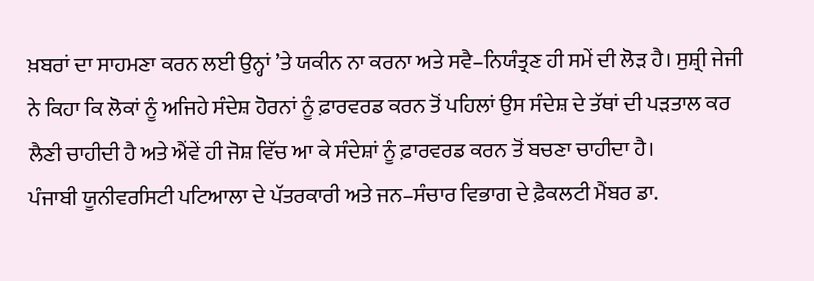ਖ਼ਬਰਾਂ ਦਾ ਸਾਹਮਣਾ ਕਰਨ ਲਈ ਉਨ੍ਹਾਂ ’ਤੇ ਯਕੀਨ ਨਾ ਕਰਨਾ ਅਤੇ ਸਵੈ–ਨਿਯੰਤ੍ਰਣ ਹੀ ਸਮੇਂ ਦੀ ਲੋੜ ਹੈ। ਸੁਸ਼੍ਰੀ ਜੇਜੀ ਨੇ ਕਿਹਾ ਕਿ ਲੋਕਾਂ ਨੂੰ ਅਜਿਹੇ ਸੰਦੇਸ਼ ਹੋਰਨਾਂ ਨੂੰ ਫ਼ਾਰਵਰਡ ਕਰਨ ਤੋਂ ਪਹਿਲਾਂ ਉਸ ਸੰਦੇਸ਼ ਦੇ ਤੱਥਾਂ ਦੀ ਪੜਤਾਲ ਕਰ ਲੈਣੀ ਚਾਹੀਦੀ ਹੈ ਅਤੇ ਐਂਵੇਂ ਹੀ ਜੋਸ਼ ਵਿੱਚ ਆ ਕੇ ਸੰਦੇਸ਼ਾਂ ਨੂੰ ਫ਼ਾਰਵਰਡ ਕਰਨ ਤੋਂ ਬਚਣਾ ਚਾਹੀਦਾ ਹੈ।
ਪੰਜਾਬੀ ਯੂਨੀਵਰਸਿਟੀ ਪਟਿਆਲਾ ਦੇ ਪੱਤਰਕਾਰੀ ਅਤੇ ਜਨ–ਸੰਚਾਰ ਵਿਭਾਗ ਦੇ ਫ਼ੈਕਲਟੀ ਮੈਂਬਰ ਡਾ.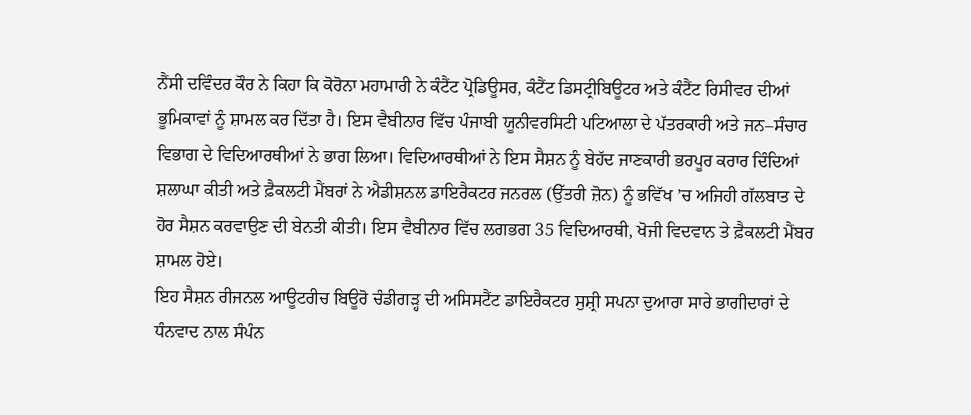ਨੈਂਸੀ ਦਵਿੰਦਰ ਕੌਰ ਨੇ ਕਿਹਾ ਕਿ ਕੋਰੋਨਾ ਮਹਾਮਾਰੀ ਨੇ ਕੰਟੈਂਟ ਪ੍ਰੋਡਿਊਸਰ, ਕੰਟੈਂਟ ਡਿਸਟ੍ਰੀਬਿਊਟਰ ਅਤੇ ਕੰਟੈਂਟ ਰਿਸੀਵਰ ਦੀਆਂ ਭੂਮਿਕਾਵਾਂ ਨੂੰ ਸ਼ਾਮਲ ਕਰ ਦਿੱਤਾ ਹੈ। ਇਸ ਵੈਬੀਨਾਰ ਵਿੱਚ ਪੰਜਾਬੀ ਯੂਨੀਵਰਸਿਟੀ ਪਟਿਆਲਾ ਦੇ ਪੱਤਰਕਾਰੀ ਅਤੇ ਜਨ–ਸੰਚਾਰ ਵਿਭਾਗ ਦੇ ਵਿਦਿਆਰਥੀਆਂ ਨੇ ਭਾਗ ਲਿਆ। ਵਿਦਿਆਰਥੀਆਂ ਨੇ ਇਸ ਸੈਸ਼ਨ ਨੂੰ ਬੇਹੱਦ ਜਾਣਕਾਰੀ ਭਰਪੂਰ ਕਰਾਰ ਦਿੰਦਿਆਂ ਸ਼ਲਾਘਾ ਕੀਤੀ ਅਤੇ ਫ਼ੈਕਲਟੀ ਮੈਂਬਰਾਂ ਨੇ ਐਡੀਸ਼ਨਲ ਡਾਇਰੈਕਟਰ ਜਨਰਲ (ਉੱਤਰੀ ਜ਼ੋਨ) ਨੂੰ ਭਵਿੱਖ ’ਚ ਅਜਿਹੀ ਗੱਲਬਾਤ ਦੇ ਹੋਰ ਸੈਸ਼ਨ ਕਰਵਾਉਣ ਦੀ ਬੇਨਤੀ ਕੀਤੀ। ਇਸ ਵੈਬੀਨਾਰ ਵਿੱਚ ਲਗਭਗ 35 ਵਿਦਿਆਰਥੀ, ਖੋਜੀ ਵਿਦਵਾਨ ਤੇ ਫ਼ੈਕਲਟੀ ਮੈਂਬਰ ਸ਼ਾਮਲ ਹੋਏ।
ਇਹ ਸੈਸ਼ਨ ਰੀਜਨਲ ਆਊਟਰੀਚ ਬਿਊਰੋ ਚੰਡੀਗੜ੍ਹ ਦੀ ਅਸਿਸਟੈਂਟ ਡਾਇਰੈਕਟਰ ਸੁਸ਼੍ਰੀ ਸਪਨਾ ਦੁਆਰਾ ਸਾਰੇ ਭਾਗੀਦਾਰਾਂ ਦੇ ਧੰਨਵਾਦ ਨਾਲ ਸੰਪੰਨ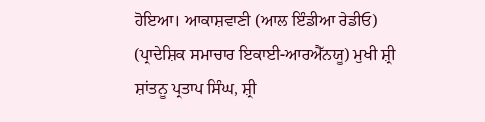ਹੋਇਆ। ਆਕਾਸ਼ਵਾਣੀ (ਆਲ ਇੰਡੀਆ ਰੇਡੀਓ) (ਪ੍ਰਾਦੇਸ਼ਿਕ ਸਮਾਚਾਰ ਇਕਾਈ-ਆਰਐੱਨਯੂ) ਮੁਖੀ ਸ਼੍ਰੀ ਸ਼ਾਂਤਨੂ ਪ੍ਰਤਾਪ ਸਿੰਘ, ਸ਼੍ਰੀ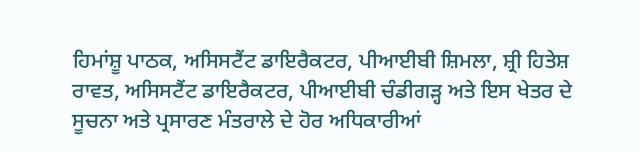ਹਿਮਾਂਸ਼ੂ ਪਾਠਕ, ਅਸਿਸਟੈਂਟ ਡਾਇਰੈਕਟਰ, ਪੀਆਈਬੀ ਸ਼ਿਮਲਾ, ਸ਼੍ਰੀ ਹਿਤੇਸ਼ ਰਾਵਤ, ਅਸਿਸਟੈਂਟ ਡਾਇਰੈਕਟਰ, ਪੀਆਈਬੀ ਚੰਡੀਗੜ੍ਹ ਅਤੇ ਇਸ ਖੇਤਰ ਦੇ ਸੂਚਨਾ ਅਤੇ ਪ੍ਰਸਾਰਣ ਮੰਤਰਾਲੇ ਦੇ ਹੋਰ ਅਧਿਕਾਰੀਆਂ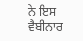ਨੇ ਇਸ ਵੈਬੀਨਾਰ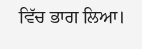ਵਿੱਚ ਭਾਗ ਲਿਆ।